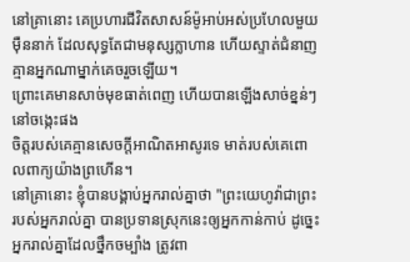នៅគ្រានោះ គេប្រហារជីវិតសាសន៍ម៉ូអាប់អស់ប្រហែលមួយម៉ឺននាក់ ដែលសុទ្ធតែជាមនុស្សក្លាហាន ហើយស្ទាត់ជំនាញ គ្មានអ្នកណាម្នាក់គេចរួចឡើយ។
ព្រោះគេមានសាច់មុខធាត់ពេញ ហើយបានឡើងសាច់ខ្នន់ៗនៅចង្កេះផង
ចិត្តរបស់គេគ្មានសេចក្ដីអាណិតអាសូរទេ មាត់របស់គេពោលពាក្យយ៉ាងព្រហើន។
នៅគ្រានោះ ខ្ញុំបានបង្គាប់អ្នករាល់គ្នាថា "ព្រះយេហូវ៉ាជាព្រះរបស់អ្នករាល់គ្នា បានប្រទានស្រុកនេះឲ្យអ្នកកាន់កាប់ ដូច្នេះ អ្នករាល់គ្នាដែលថ្នឹកចម្បាំង ត្រូវពា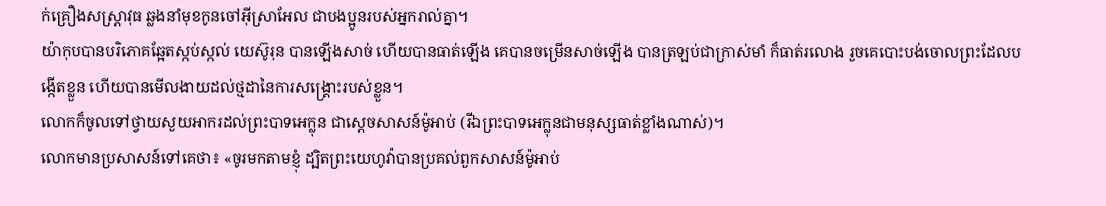ក់គ្រឿងសស្ត្រាវុធ ឆ្លងនាំមុខកូនចៅអ៊ីស្រាអែល ជាបងប្អូនរបស់អ្នករាល់គ្នា។
យ៉ាកុបបានបរិភោគឆ្អែតស្កប់ស្កល់ យេស៊ូរុន បានឡើងសាច់ ហើយបានធាត់ឡើង គេបានចម្រើនសាច់ឡើង បានត្រឡប់ជាក្រាស់មាំ ក៏ធាត់រលោង រួចគេបោះបង់ចោលព្រះដែលបង្កើតខ្លួន ហើយបានមើលងាយដល់ថ្មដានៃការសង្គ្រោះរបស់ខ្លួន។
លោកក៏ចូលទៅថ្វាយសួយអាករដល់ព្រះបាទអេក្លុន ជាស្តេចសាសន៍ម៉ូអាប់ (រីឯព្រះបាទអេក្លុនជាមនុស្សធាត់ខ្លាំងណាស់)។
លោកមានប្រសាសន៍ទៅគេថា៖ «ចូរមកតាមខ្ញុំ ដ្បិតព្រះយេហូវ៉ាបានប្រគល់ពួកសាសន៍ម៉ូអាប់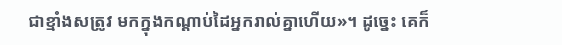ជាខ្មាំងសត្រូវ មកក្នុងកណ្ដាប់ដៃអ្នករាល់គ្នាហើយ»។ ដូច្នេះ គេក៏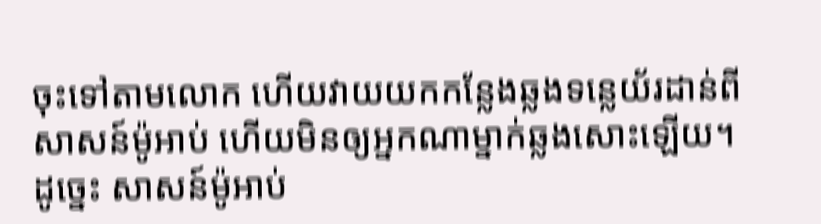ចុះទៅតាមលោក ហើយវាយយកកន្លែងឆ្លងទន្លេយ័រដាន់ពីសាសន៍ម៉ូអាប់ ហើយមិនឲ្យអ្នកណាម្នាក់ឆ្លងសោះឡើយ។
ដូច្នេះ សាសន៍ម៉ូអាប់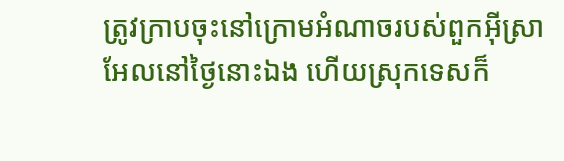ត្រូវក្រាបចុះនៅក្រោមអំណាចរបស់ពួកអ៊ីស្រាអែលនៅថ្ងៃនោះឯង ហើយស្រុកទេសក៏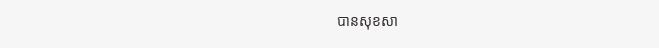បានសុខសា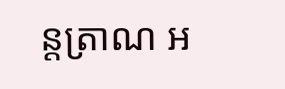ន្តត្រាណ អ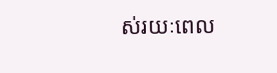ស់រយៈពេល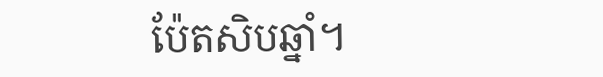ប៉ែតសិបឆ្នាំ។